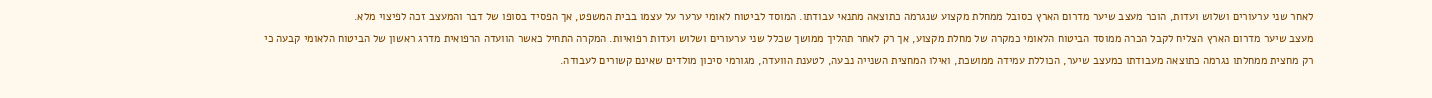לאחר שני ערעורים ושלוש ועדות, הוכר מעצב שיער מדרום הארץ כסובל ממחלת מקצוע שנגרמה כתוצאה מתנאי עבודתו. המוסד לביטוח לאומי ערער על עצמו בבית המשפט, אך הפסיד בסופו של דבר והמעצב זכה לפיצוי מלא.
מעצב שיער מדרום הארץ הצליח לקבל הכרה ממוסד הביטוח הלאומי כמקרה של מחלת מקצוע, אך רק לאחר תהליך ממושך שכלל שני ערעורים ושלוש ועדות רפואיות. המקרה התחיל כאשר הוועדה הרפואית מדרג ראשון של הביטוח הלאומי קבעה כי רק מחצית ממחלתו נגרמה כתוצאה מעבודתו כמעצב שיער, הכוללת עמידה ממושכת, ואילו המחצית השנייה נבעה, לטענת הוועדה, מגורמי סיכון מולדים שאינם קשורים לעבודה.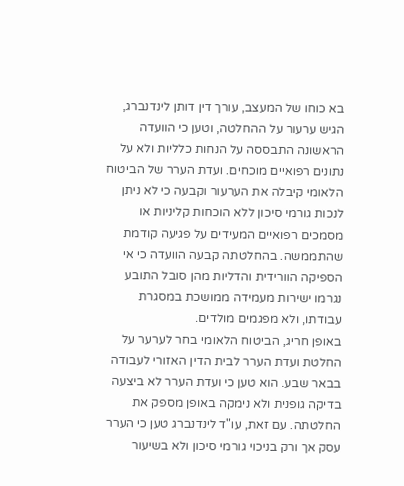בא כוחו של המעצב, עורך דין דותן לינדנברג, הגיש ערעור על ההחלטה, וטען כי הוועדה הראשונה התבססה על הנחות כלליות ולא על נתונים רפואיים מוכחים. ועדת הערר של הביטוח הלאומי קיבלה את הערעור וקבעה כי לא ניתן לנכות גורמי סיכון ללא הוכחות קליניות או מסמכים רפואיים המעידים על פגיעה קודמת שהתממשה. בהחלטתה קבעה הוועדה כי אי הספיקה הוורידית והדליות מהן סובל התובע נגרמו ישירות מעמידה ממושכת במסגרת עבודתו, ולא מפגמים מולדים.
באופן חריג, הביטוח הלאומי בחר לערער על החלטת ועדת הערר לבית הדין האזורי לעבודה בבאר שבע. הוא טען כי ועדת הערר לא ביצעה בדיקה גופנית ולא נימקה באופן מספק את החלטתה. עם זאת, עו"ד לינדנברג טען כי הערר עסק אך ורק בניכוי גורמי סיכון ולא בשיעור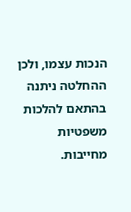הנכות עצמו, ולכן ההחלטה ניתנה בהתאם להלכות משפטיות מחייבות.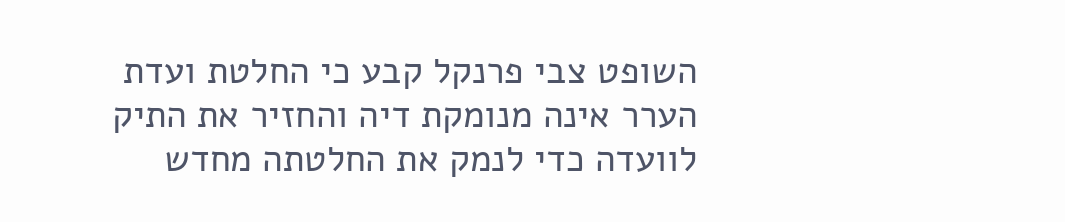השופט צבי פרנקל קבע כי החלטת ועדת הערר אינה מנומקת דיה והחזיר את התיק לוועדה כדי לנמק את החלטתה מחדש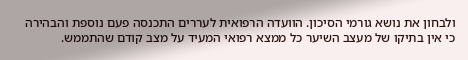ולבחון את נושא גורמי הסיכון. הוועדה הרפואית לעררים התכנסה פעם נוספת והבהירה כי אין בתיקו של מעצב השיער כל ממצא רפואי המעיד על מצב קודם שהתממש.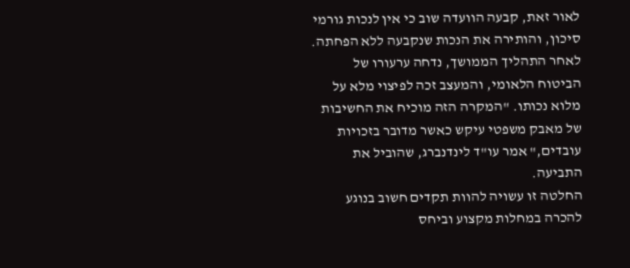לאור זאת, קבעה הוועדה שוב כי אין לנכות גורמי סיכון, והותירה את הנכות שנקבעה ללא הפחתה.
לאחר התהליך הממושך, נדחה ערעורו של הביטוח הלאומי, והמעצב זכה לפיצוי מלא על מלוא נכותו. "המקרה הזה מוכיח את החשיבות של מאבק משפטי עיקש כאשר מדובר בזכויות עובדים," אמר עו"ד לינדנברג, שהוביל את התביעה.
החלטה זו עשויה להוות תקדים חשוב בנוגע להכרה במחלות מקצוע וביחס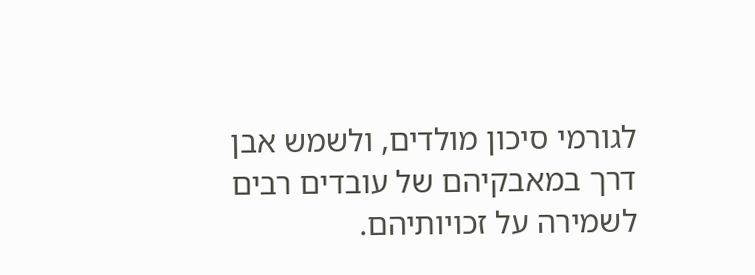לגורמי סיכון מולדים, ולשמש אבן דרך במאבקיהם של עובדים רבים לשמירה על זכויותיהם.